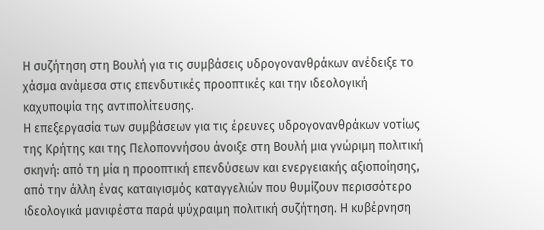Η συζήτηση στη Βουλή για τις συμβάσεις υδρογονανθράκων ανέδειξε το χάσμα ανάμεσα στις επενδυτικές προοπτικές και την ιδεολογική καχυποψία της αντιπολίτευσης.
Η επεξεργασία των συμβάσεων για τις έρευνες υδρογονανθράκων νοτίως της Κρήτης και της Πελοποννήσου άνοιξε στη Βουλή μια γνώριμη πολιτική σκηνή: από τη μία η προοπτική επενδύσεων και ενεργειακής αξιοποίησης, από την άλλη ένας καταιγισμός καταγγελιών που θυμίζουν περισσότερο ιδεολογικά μανιφέστα παρά ψύχραιμη πολιτική συζήτηση. Η κυβέρνηση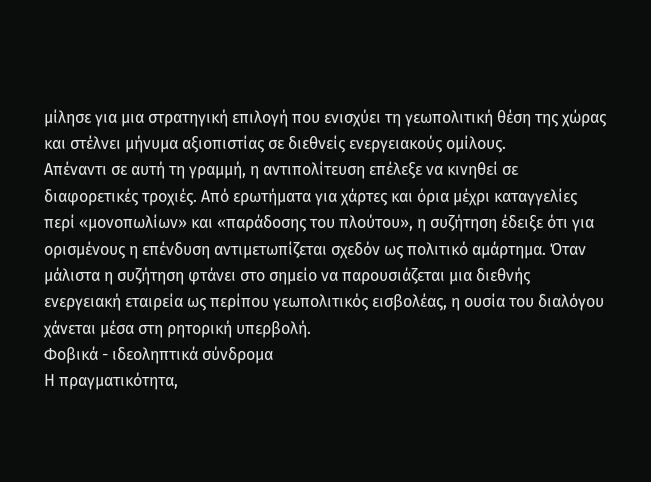μίλησε για μια στρατηγική επιλογή που ενισχύει τη γεωπολιτική θέση της χώρας και στέλνει μήνυμα αξιοπιστίας σε διεθνείς ενεργειακούς ομίλους.
Απέναντι σε αυτή τη γραμμή, η αντιπολίτευση επέλεξε να κινηθεί σε διαφορετικές τροχιές. Από ερωτήματα για χάρτες και όρια μέχρι καταγγελίες περί «μονοπωλίων» και «παράδοσης του πλούτου», η συζήτηση έδειξε ότι για ορισμένους η επένδυση αντιμετωπίζεται σχεδόν ως πολιτικό αμάρτημα. Όταν μάλιστα η συζήτηση φτάνει στο σημείο να παρουσιάζεται μια διεθνής ενεργειακή εταιρεία ως περίπου γεωπολιτικός εισβολέας, η ουσία του διαλόγου χάνεται μέσα στη ρητορική υπερβολή.
Φοβικά - ιδεοληπτικά σύνδρομα
Η πραγματικότητα,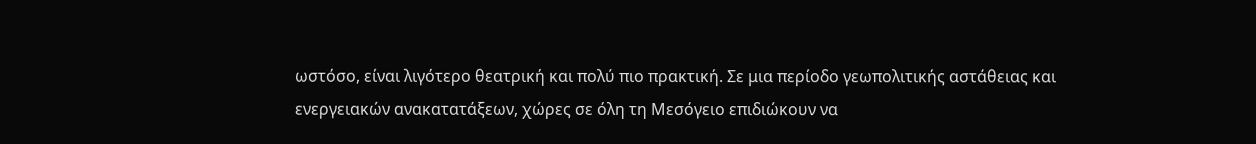ωστόσο, είναι λιγότερο θεατρική και πολύ πιο πρακτική. Σε μια περίοδο γεωπολιτικής αστάθειας και ενεργειακών ανακατατάξεων, χώρες σε όλη τη Μεσόγειο επιδιώκουν να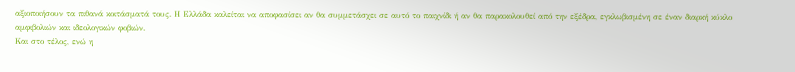αξιοποιήσουν τα πιθανά κοιτάσματά τους. Η Ελλάδα καλείται να αποφασίσει αν θα συμμετάσχει σε αυτό το παιχνίδι ή αν θα παρακολουθεί από την εξέδρα, εγκλωβισμένη σε έναν διαρκή κύκλο αμφιβολιών και ιδεολογικών φοβιών.
Και στο τέλος, ενώ η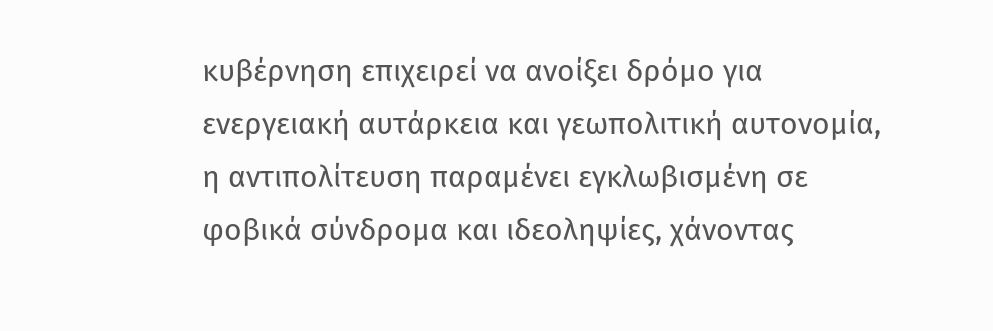κυβέρνηση επιχειρεί να ανοίξει δρόμο για ενεργειακή αυτάρκεια και γεωπολιτική αυτονομία, η αντιπολίτευση παραμένει εγκλωβισμένη σε φοβικά σύνδρομα και ιδεοληψίες, χάνοντας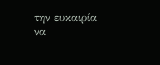την ευκαιρία να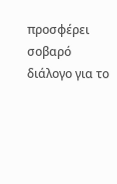προσφέρει σοβαρό διάλογο για το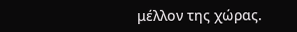μέλλον της χώρας.